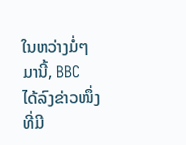ໃນຫວ່າງມໍ່ໆມານີ້, BBC ໄດ້ລົງຂ່າວໜຶ່ງທີ່ມີ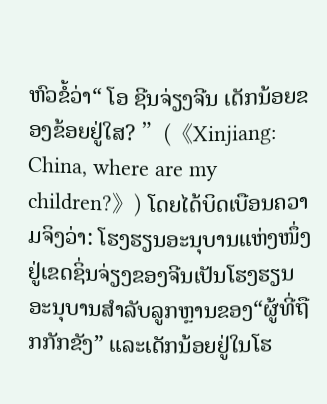ຫົວຂໍ້ວ່າ“ ໂອ ຊີນຈ່ຽງຈີນ ເດັກນ້ອຍຂອງຂ້ອຍຢູ່ໃສ? ”(《Xinjiang: China, where are my children?》) ໂດຍໄດ້ບິດເບືອນຄວາມຈິງວ່າ: ໂຮງຮຽນອະນຸບານແຫ່ງໜຶ່ງຢູ່ເຂດຊິ່ນຈ່ຽງຂອງຈີນເປັນໂຮງຮຽນອະນຸບານສຳລັບລູກຫຼານຂອງ“ຜູ້ທີ່ຖືກກັກຂັງ” ແລະເດັກນ້ອຍຢູ່ໃນໂຮ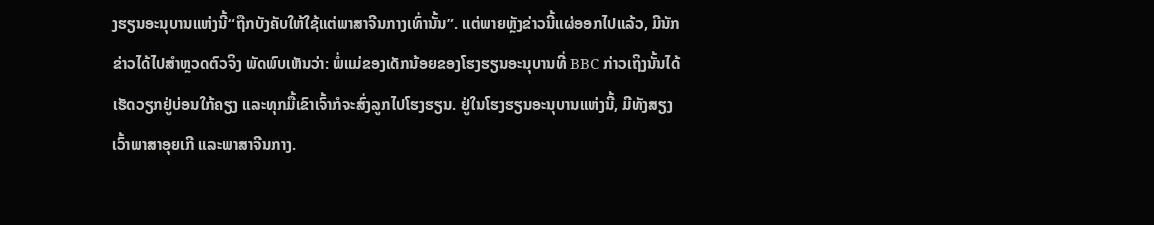ງຮຽນອະນຸບານແຫ່ງນີ້“ຖືກບັງຄັບໃຫ້ໃຊ້ແຕ່ພາສາຈີນກາງເທົ່ານັ້ນ”. ແຕ່ພາຍຫຼັງຂ່າວນີ້ແຜ່ອອກໄປແລ້ວ, ມີນັກຂ່າວໄດ້ໄປສຳຫຼວດຕົວຈິງ ພັດພົບເຫັນວ່າ: ພໍ່ແມ່ຂອງເດັກນ້ອຍຂອງໂຮງຮຽນອະນຸບານທີ່ BBC ກ່າວເຖິງນັ້ນໄດ້ເຮັດວຽກຢູ່ບ່ອນໃກ້ຄຽງ ແລະທຸກມື້ເຂົາເຈົ້າກໍຈະສົ່ງລູກໄປໂຮງຮຽນ. ຢູ່ໃນໂຮງຮຽນອະນຸບານແຫ່ງນີ້, ມີທັງສຽງເວົ້າພາສາອຸຍເກີ ແລະພາສາຈີນກາງ.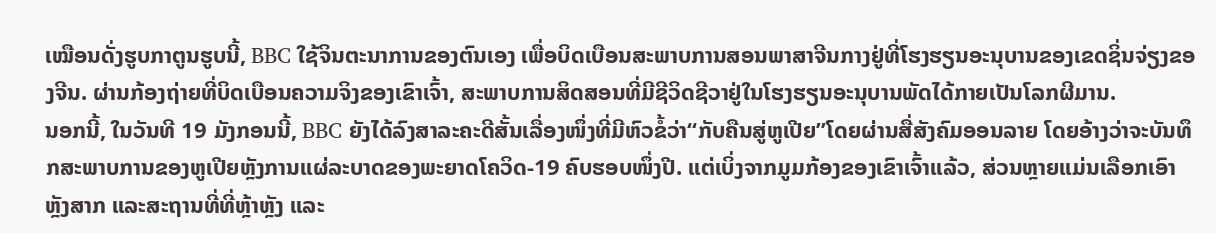ເໝືອນດັ່ງຮູບກາຕູນຮູບນີ້, BBC ໃຊ້ຈິນຕະນາການຂອງຕົນເອງ ເພື່ອບິດເບືອນສະພາບການສອນພາສາຈີນກາງຢູ່ທີ່ໂຮງຮຽນອະນຸບານຂອງເຂດຊິ່ນຈ່ຽງຂອງຈີນ. ຜ່ານກ້ອງຖ່າຍທີ່ບິດເບືອນຄວາມຈິງຂອງເຂົາເຈົ້າ, ສະພາບການສິດສອນທີ່ມີຊີວິດຊີວາຢູ່ໃນໂຮງຮຽນອະນຸບານພັດໄດ້ກາຍເປັນໂລກຜີມານ.
ນອກນີ້, ໃນວັນທີ 19 ມັງກອນນີ້, BBC ຍັງໄດ້ລົງສາລະຄະດີສັ້ນເລື່ອງໜຶ່ງທີ່ມີຫົວຂໍ້ວ່າ“ກັບຄືນສູ່ຫູເປີຍ”ໂດຍຜ່ານສື່ສັງຄົມອອນລາຍ ໂດຍອ້າງວ່າຈະບັນທຶກສະພາບການຂອງຫູເປີຍຫຼັງການແຜ່ລະບາດຂອງພະຍາດໂຄວິດ-19 ຄົບຮອບໜຶ່ງປີ. ແຕ່ເບິ່ງຈາກມູມກ້ອງຂອງເຂົາເຈົ້າແລ້ວ, ສ່ວນຫຼາຍແມ່ນເລືອກເອົາຫຼັງສາກ ແລະສະຖານທີ່ທີ່ຫຼ້າຫຼັງ ແລະ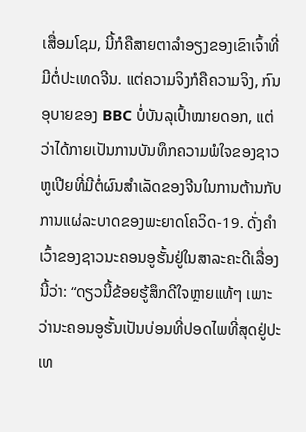ເສື່ອມໂຊມ, ນີ້ກໍຄືສາຍຕາລຳອຽງຂອງເຂົາເຈົ້າທີ່ມີຕໍ່ປະເທດຈີນ. ແຕ່ຄວາມຈິງກໍຄືຄວາມຈິງ, ກົນອຸບາຍຂອງ BBC ບໍ່ບັນລຸເປົ້າໝາຍດອກ, ແຕ່ວ່າໄດ້ກາຍເປັນການບັນທຶກຄວາມພໍໃຈຂອງຊາວຫູເປີຍທີ່ມີຕໍ່ຜົນສຳເລັດຂອງຈີນໃນການຕ້ານກັບການແຜ່ລະບາດຂອງພະຍາດໂຄວິດ-19. ດັ່ງຄຳເວົ້າຂອງຊາວນະຄອນອູຮັ້ນຢູ່ໃນສາລະຄະດີເລື່ອງນີ້ວ່າ: “ດຽວນີ້ຂ້ອຍຮູ້ສຶກດີໃຈຫຼາຍແທ້ໆ ເພາະວ່ານະຄອນອູຮັ້ນເປັນບ່ອນທີ່ປອດໄພທີ່ສຸດຢູ່ປະເທ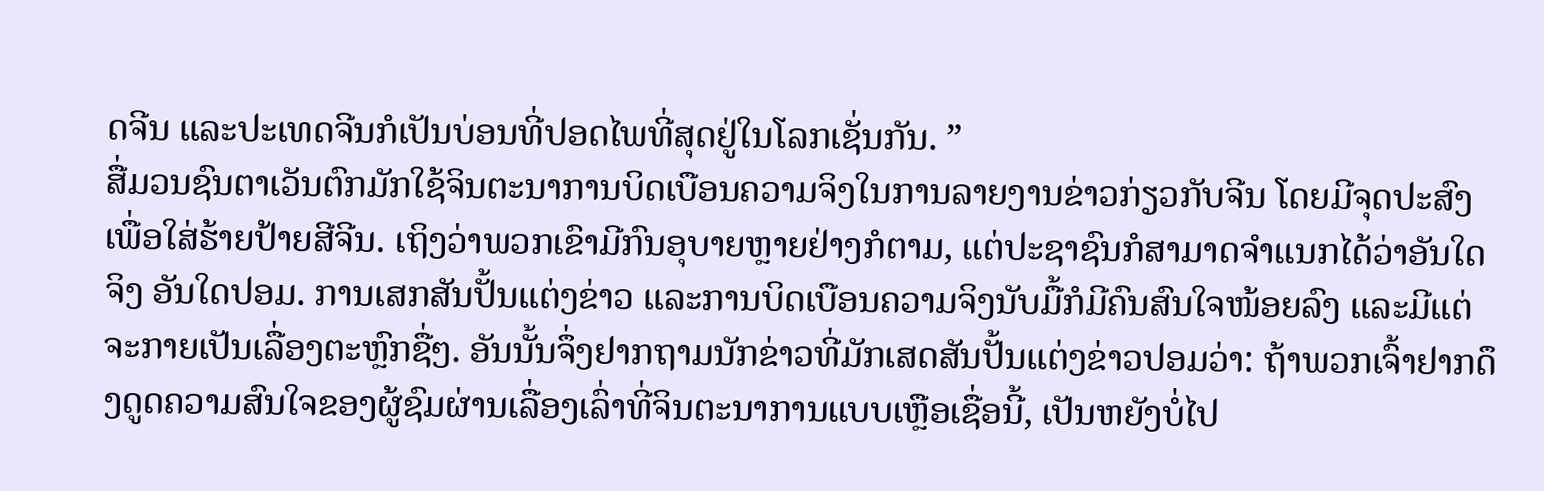ດຈີນ ແລະປະເທດຈີນກໍເປັນບ່ອນທີ່ປອດໄພທີ່ສຸດຢູ່ໃນໂລກເຊັ່ນກັນ. ”
ສື່ມວນຊົນຕາເວັນຕົກມັກໃຊ້ຈິນຕະນາການບິດເບືອນຄວາມຈິງໃນການລາຍງານຂ່າວກ່ຽວກັບຈີນ ໂດຍມີຈຸດປະສົງເພື່ອໃສ່ຮ້າຍປ້າຍສີຈີນ. ເຖິງວ່າພວກເຂົາມີກົນອຸບາຍຫຼາຍຢ່າງກໍຕາມ, ແຕ່ປະຊາຊົນກໍສາມາດຈຳແນກໄດ້ວ່າອັນໃດຈິງ ອັນໃດປອມ. ການເສກສັນປັ້ນແຕ່ງຂ່າວ ແລະການບິດເບືອນຄວາມຈິງນັບມື້ກໍມີຄົນສົນໃຈໜ້ອຍລົງ ແລະມີແຕ່ຈະກາຍເປັນເລື່ອງຕະຫຼົກຊື່ໆ. ອັນນັ້ນຈຶ່ງຢາກຖາມນັກຂ່າວທີ່ມັກເສດສັນປັ້ນແຕ່ງຂ່າວປອມວ່າ: ຖ້າພວກເຈົ້າຢາກດຶງດູດຄວາມສົນໃຈຂອງຜູ້ຊົມຜ່ານເລື່ອງເລົ່າທີ່ຈິນຕະນາການແບບເຫຼືອເຊື່ອນີ້, ເປັນຫຍັງບໍ່ໄປ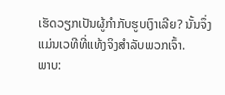ເຮັດວຽກເປັນຜູ້ກຳກັບຮູບເງົາເລີຍ? ນັ້ນຈຶ່ງແມ່ນເວທີທີ່ແທ້ງຈິງສຳລັບພວກເຈົ້າ.
ພາບ: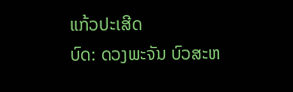ແກ້ວປະເສີດ
ບົດ: ດວງພະຈັນ ບົວສະຫ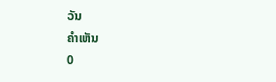ວັນ
ຄຳເຫັນ
0